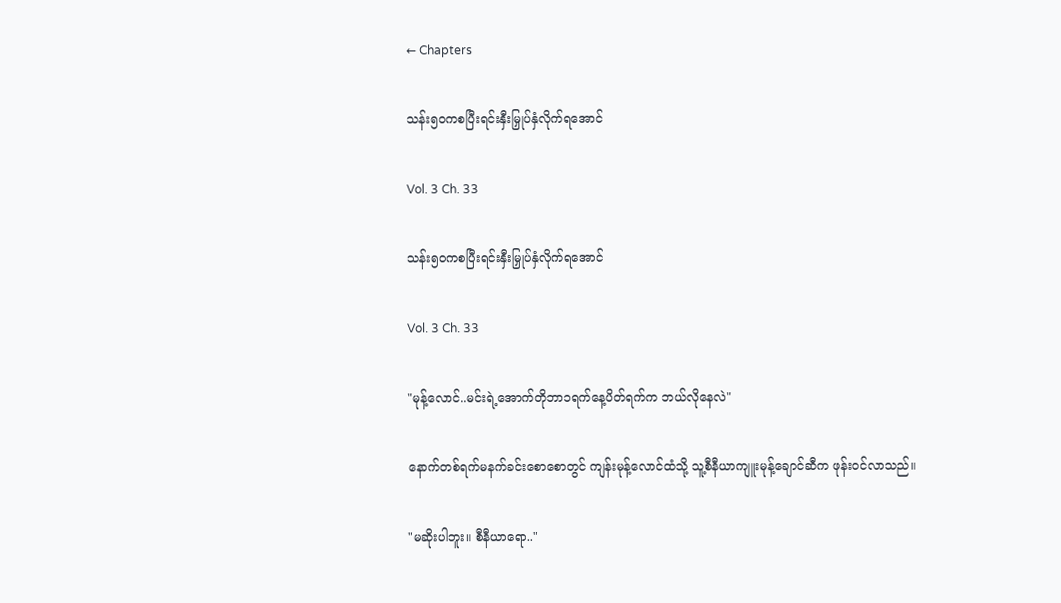← Chapters

သန်း၅၀ကစပြီးရင်းနှီးမြှုပ်နှံလိုက်ရအောင်

Vol. 3 Ch. 33

သန်း၅၀ကစပြီးရင်းနှီးမြှုပ်နှံလိုက်ရအောင်

Vol. 3 Ch. 33

"မုန့်လောင်..မင်းရဲ့အောက်တိုဘာ၁ရက်နေ့ပိတ်ရက်က ဘယ်လိုနေလဲ"

နောက်တစ်ရက်မနက်ခင်းစောစောတွင် ကျန်းမုန့်လောင်ထံသို့ သူ့စီနီယာကျူးမုန့်ချောင်ဆီက ဖုန်းဝင်လာသည်။

"မဆိုးပါဘူး။ စီနီယာရော.."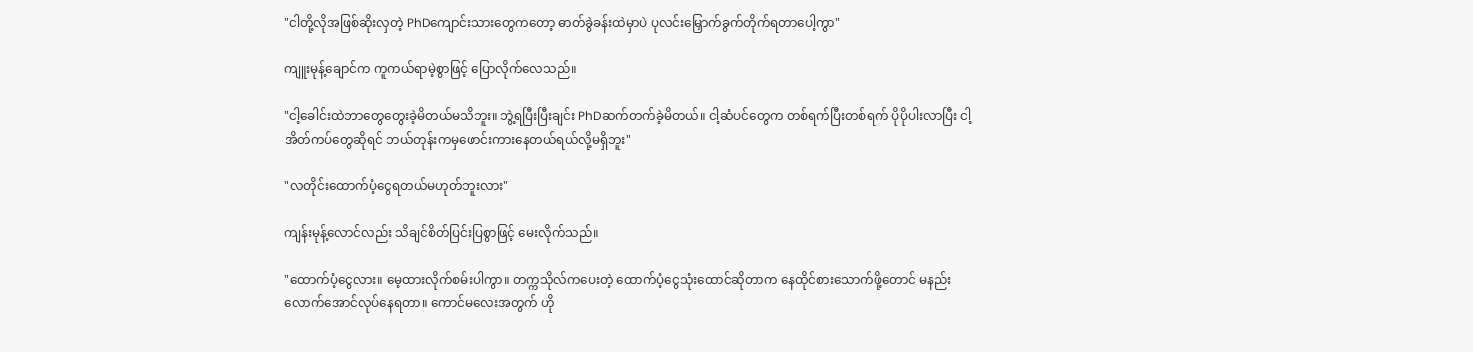"ငါတို့လိုအဖြစ်ဆိုးလှတဲ့ PhDကျောင်းသားတွေကတော့ ဓာတ်ခွဲခန်းထဲမှာပဲ ပုလင်းမြှောက်ခွက်တိုက်ရတာပေါ့ကွာ"

ကျူးမုန့်ချောင်က ကူကယ်ရာမဲ့စွာဖြင့် ပြောလိုက်လေသည်။

"ငါ့ခေါင်းထဲဘာတွေတွေးခဲ့မိတယ်မသိဘူး။ ဘွဲ့ရပြီးပြီးချင်း PhDဆက်တက်ခဲ့မိတယ်။ ငါ့ဆံပင်တွေက တစ်ရက်ပြီးတစ်ရက် ပိုပိုပါးလာပြီး ငါ့အိတ်ကပ်တွေဆိုရင် ဘယ်တုန်းကမှဖောင်းကားနေတယ်ရယ်လို့မရှိဘူး"

"လတိုင်းထောက်ပံ့ငွေရတယ်မဟုတ်ဘူးလား"

ကျန်းမုန့်လောင်လည်း သိချင်စိတ်ပြင်းပြစွာဖြင့် မေးလိုက်သည်။

"ထောက်ပံ့ငွေလား။ မေ့ထားလိုက်စမ်းပါကွာ။ တက္ကသိုလ်ကပေးတဲ့ ထောက်ပံ့ငွေသုံးထောင်ဆိုတာက နေထိုင်စားသောက်ဖို့တောင် မနည်းလောက်အောင်လုပ်နေရတာ။ ကောင်မလေးအတွက် ဟို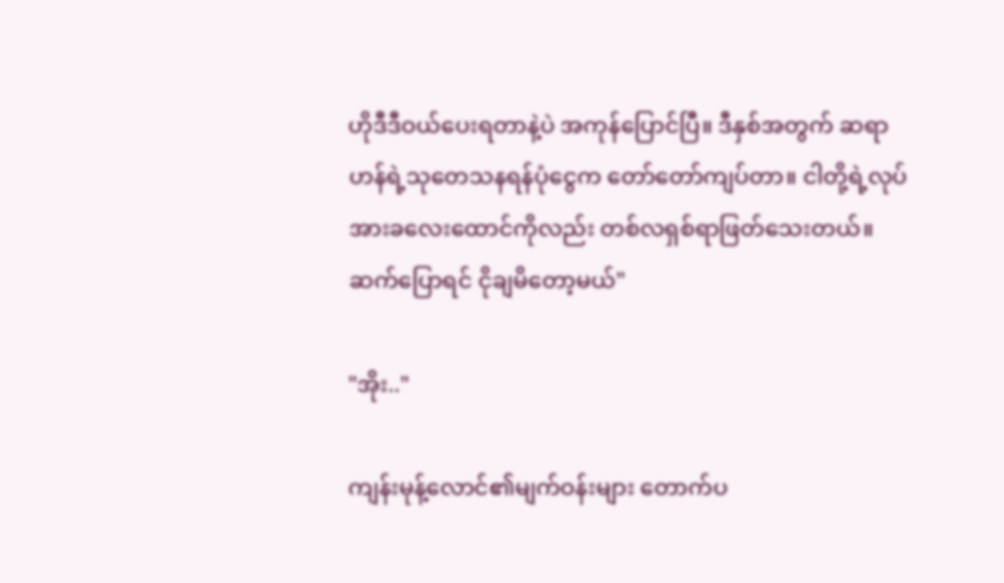ဟိုဒီဒီဝယ်ပေးရတာနဲ့ပဲ အကုန်ပြောင်ပြီ။ ဒီနှစ်အတွက် ဆရာဟန်ရဲ့သုတေသနရန်ပုံငွေက တော်တော်ကျပ်တာ။ ငါတို့ရဲ့လုပ်အားခလေးထောင်ကိုလည်း တစ်လရှစ်ရာဖြတ်သေးတယ်။ ဆက်ပြောရင် ငိုချမိတော့မယ်"

"အိုး.."

ကျန်းမုန့်လောင်၏မျက်ဝန်းများ တောက်ပ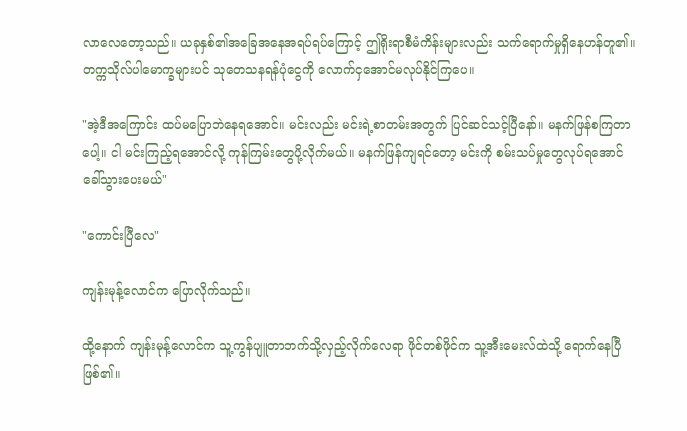လာလေတော့သည်။ ယခုနှစ်၏အခြေအနေအရပ်ရပ်ကြောင့် ဤရိုးရာစီမံကိန်းများလည်း သက်ရောက်မှုရှိနေဟန်တူ၏။ တက္ကသိုလ်ပါမောက္ခများပင် သုတေသနရန်ပုံငွေကို လောက်ငှအောင်မလုပ်နိုင်ကြပေ။

"အဲ့ဒီအကြောင်း ထပ်မပြောဘဲနေရအောင်။ မင်းလည်း မင်းရဲ့စာတမ်းအတွက် ပြင်ဆင်သင့်ပြီနော်။ မနက်ဖြန်စကြတာပေါ့။ ငါ မင်းကြည့်ရအောင်လို့ ကုန်ကြမ်းတွေပို့လိုက်မယ်။ မနက်ဖြန်ကျရင်တော့ မင်းကို စမ်းသပ်မှုတွေလုပ်ရအောင် ခေါ်သွားပေးမယ်"

"ကောင်းပြီလေ"

ကျန်းမုန့်လောင်က ပြောလိုက်သည်။

ထို့နောက် ကျန်းမုန့်လောင်က သူ့ကွန်ပျူတာဘက်သို့လှည့်လိုက်လေရာ ဖိုင်တစ်ဖိုင်က သူ့အီးမေးလ်ထဲသို့ ရောက်နေပြီဖြစ်၏။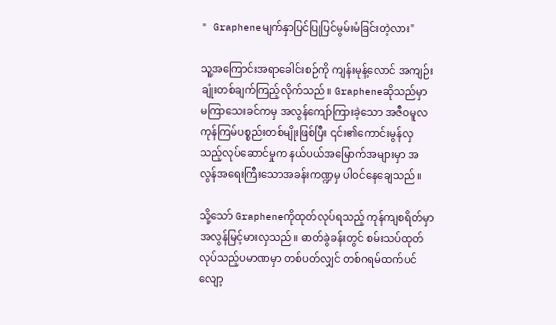" Grapheneမျက်နှာပြင်ပြုပြင်မွမ်းမံခြင်းတဲ့လား"

သူ့အကြောင်းအရာခေါင်းစဉ်ကို ကျန်းမုန့်လောင် အကျဉ်းချုံးတစ်ချက်ကြည့်လိုက်သည်။ Grapheneဆိုသည်မှာ မကြာသေးခင်ကမှ အလွန်ကျော်ကြားခဲ့သော အဇီဝမူလကုန်ကြမ်ပစ္စည်းတစ်မျိုးဖြစ်ပြီး ၎င်း၏ကောင်းမွန်လှသည့်လုပ်ဆောင်မှုက နယ်ပယ်အမြောက်အများမှာ အလွန်အရေးကြီးသောအခန်းကဏ္ဍမှ ပါဝင်နေချေသည်။

သို့သော် Grapheneကိုထုတ်လုပ်ရသည့် ကုန်ကျစရိတ်မှာ အလွန်မြင့်မားလှသည်။ ဓာတ်ခွဲခန်းတွင် စမ်းသပ်ထုတ်လုပ်သည့်ပမာဏမှာ တစ်ပတ်လျှင် တစ်ဂရမ်ထက်ပင်လျော့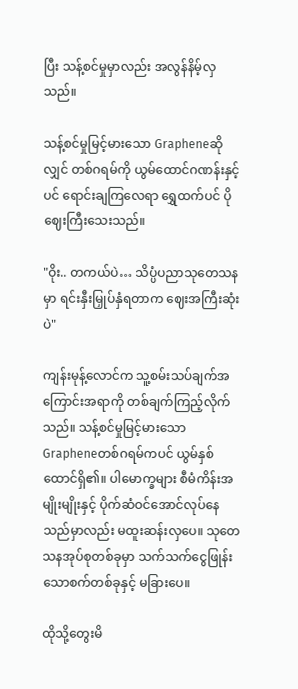ပြီး သန့်စင်မှုမှာလည်း အလွန်နိမ့်လှသည်။

သန့်စင်မှုမြင့်မားသော Grapheneဆိုလျှင် တစ်ဂရမ်ကို ယွမ်ထောင်ဂဏန်းနှင့်ပင် ရောင်းချကြလေရာ ရွှေထက်ပင် ပိုဈေးကြီးသေးသည်။

"ဝိုး.. တကယ်ပဲ… သိပ္ပံပညာသုတေသနမှာ ရင်းနှီးမြှုပ်နှံရတာက ဈေးအကြီးဆုံးပဲ"

ကျန်းမုန့်လောင်က သူ့စမ်းသပ်ချက်အကြောင်းအရာကို တစ်ချက်ကြည့်လိုက်သည်။ သန့်စင်မှုမြင့်မားသော Grapheneတစ်ဂရမ်ကပင် ယွမ်နှစ်ထောင်ရှိ၏။ ပါမောက္ခများ စီမံကိန်းအမျိုးမျိုးနှင့် ပိုက်ဆံဝင်အောင်လုပ်နေသည်မှာလည်း မထူးဆန်းလှပေ။ သုတေသနအုပ်စုတစ်ခုမှာ သက်သက်ငွေဖြုန်းသောစက်တစ်ခုနှင့် မခြားပေ။

ထိုသို့တွေးမိ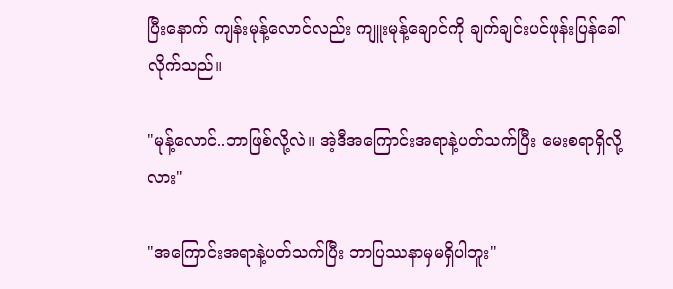ပြီးနောက် ကျန်းမုန့်လောင်လည်း ကျူးမုန့်ချောင်ကို ချက်ချင်းပင်ဖုန်းပြန်ခေါ်လိုက်သည်။

"မုန့်လောင်..ဘာဖြစ်လို့လဲ။ အဲ့ဒီအကြောင်းအရာနဲ့ပတ်သက်ပြီး မေးစရာရှိလို့လား"

"အကြောင်းအရာနဲ့ပတ်သက်ပြီး ဘာပြဿနာမှမရှိပါဘူး"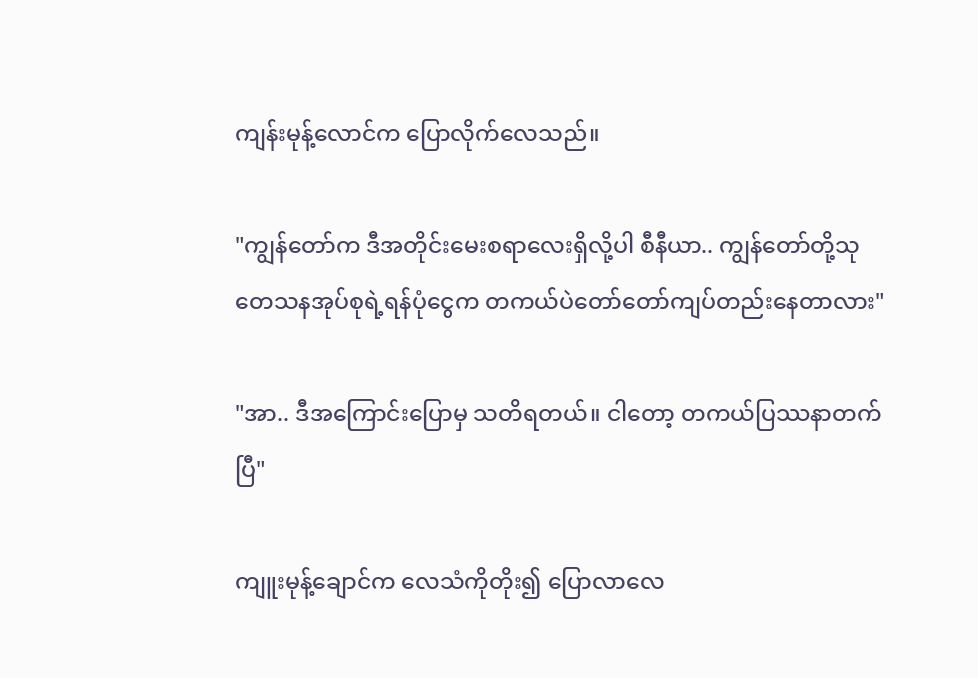ကျန်းမုန့်လောင်က ပြောလိုက်လေသည်။

"ကျွန်တော်က ဒီအတိုင်းမေးစရာလေးရှိလို့ပါ စီနီယာ.. ကျွန်တော်တို့သုတေသနအုပ်စုရဲ့ရန်ပုံငွေက တကယ်ပဲတော်တော်ကျပ်တည်းနေတာလား"

"အာ.. ဒီအကြောင်းပြောမှ သတိရတယ်။ ငါတော့ တကယ်ပြဿနာတက်ပြီ"

ကျူးမုန့်ချောင်က လေသံကိုတိုး၍ ပြောလာလေ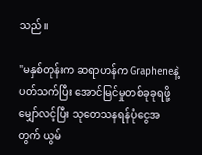သည်။

"မနှစ်တုန်းက ဆရာဟန်က Grapheneနဲ့ပတ်သက်ပြီး အောင်မြင်မှုတစ်ခုခုရဖို့မျှော်လင့်ပြီး သုတေသနရန်ပုံငွေအတွက် ယွမ်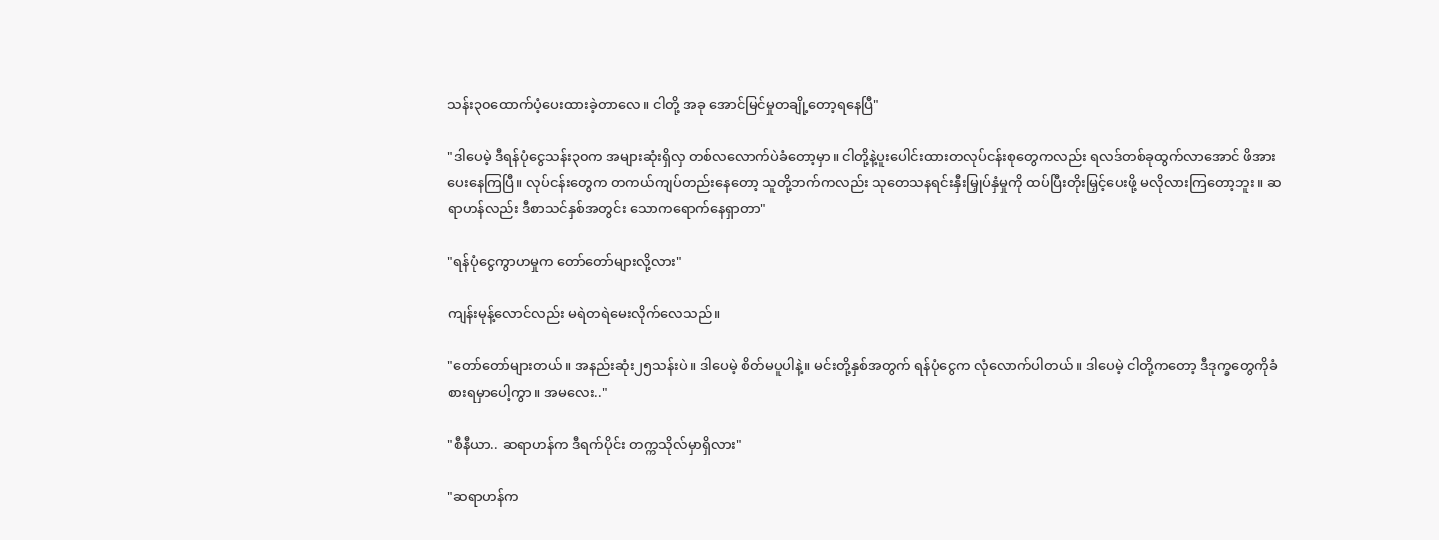သန်း၃၀ထောက်ပံ့ပေးထားခဲ့တာလေ။ ငါတို့ အခု အောင်မြင်မှုတချို့တော့ရနေပြီ"

"ဒါပေမဲ့ ဒီရန်ပုံငွေသန်း၃၀က အများဆုံးရှိလှ တစ်လလောက်ပဲခံတော့မှာ။ ငါတို့နဲ့ပူးပေါင်းထားတလုပ်ငန်းစုတွေကလည်း ရလဒ်တစ်ခုထွက်လာအောင် ဖိအားပေးနေကြပြီ။ လုပ်ငန်းတွေက တကယ်ကျပ်တည်းနေတော့ သူတို့ဘက်ကလည်း သုတေသနရင်းနှီးမြှုပ်နှံမှုကို ထပ်ပြီးတိုးမြှင့်ပေးဖို့ မလိုလားကြတော့ဘူး။ ဆရာဟန်လည်း ဒီစာသင်နှစ်အတွင်း သောကရောက်နေရှာတာ"

"ရန်ပုံငွေကွာဟမှုက တော်တော်များလို့လား"

ကျန်းမုန့်လောင်လည်း မရဲတရဲမေးလိုက်လေသည်။

"တော်တော်များတယ်။ အနည်းဆုံး၂၅သန်းပဲ။ ဒါပေမဲ့ စိတ်မပူပါနဲ့။ မင်းတို့နှစ်အတွက် ရန်ပုံငွေက လုံလောက်ပါတယ်။ ဒါပေမဲ့ ငါတို့ကတော့ ဒီဒုက္ခတွေကိုခံစားရမှာပေါ့ကွာ။ အမလေး.."

"စီနီယာ.. ဆရာဟန်က ဒီရက်ပိုင်း တက္ကသိုလ်မှာရှိလား"

"ဆရာဟန်က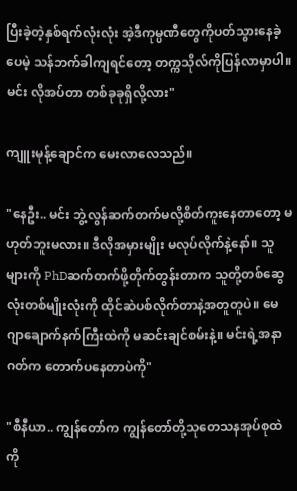ပြီးခဲ့တဲ့နှစ်ရက်လုံးလုံး အဲ့ဒီကုမ္ပဏီတွေကိုပတ်သွားနေခဲ့ပေမဲ့ သန်ဘက်ခါကျရင်တော့ တက္ကသိုလ်ကိုပြန်လာမှာပါ။ မင်း လိုအပ်တာ တစ်ခုခုရှိလို့လား"

ကျူးမုန့်ချောင်က မေးလာလေသည်။

"နေဦး.. မင်း ဘွဲ့လွန်ဆက်တက်မလို့စိတ်ကူးနေတာတော့ မဟုတ်ဘူးမလား။ ဒီလိုအမှားမျိုး မလုပ်လိုက်နဲ့နော်။ သူများကို PhDဆက်တက်ဖို့တိုက်တွန်းတာက သူတို့တစ်ဆွေလုံးတစ်မျိုးလုံးကို ထိုင်ဆဲပစ်လိုက်တာနဲ့အတူတူပဲ။ မေဂျာချောက်နက်ကြီးထဲကို မဆင်းချင်စမ်းနဲ့။ မင်းရဲ့အနာဂတ်က တောက်ပနေတာပဲကို"

"စီနီယာ.. ကျွန်တော်က ကျွန်တော်တို့သုတေသနအုပ်စုထဲကို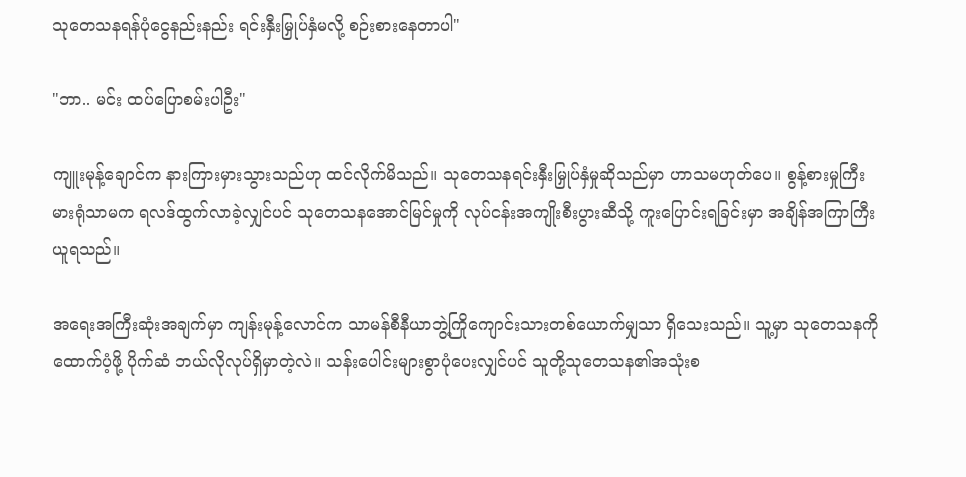သုတေသနရန်ပုံငွေနည်းနည်း ရင်းနှီးမြှုပ်နှံမလို့ စဉ်းစားနေတာပါ"

"ဘာ.. မင်း ထပ်ပြောစမ်းပါဦး"

ကျူးမုန့်ချောင်က နားကြားမှားသွားသည်ဟု ထင်လိုက်မိသည်။ သုတေသနရင်းနှီးမြှုပ်နှံမှုဆိုသည်မှာ ဟာသမဟုတ်ပေ။ စွန့်စားမှုကြီးမားရုံသာမက ရလဒ်ထွက်လာခဲ့လျှင်ပင် သုတေသနအောင်မြင်မှုကို လုပ်ငန်းအကျိုးစီးပွားဆီသို့ ကူးပြောင်းရခြင်းမှာ အချိန်အကြာကြီးယူရသည်။

အရေးအကြီးဆုံးအချက်မှာ ကျန်းမုန့်လောင်က သာမန်စီနီယာဘွဲ့ကြိုကျောင်းသားတစ်ယောက်မျှသာ ရှိသေးသည်။ သူ့မှာ သုတေသနကိုထောက်ပံ့ဖို့ ပိုက်ဆံ ဘယ်လိုလုပ်ရှိမှာတဲ့လဲ။ သန်းပေါင်းများစွာပုံပေးလျှင်ပင် သူတို့သုတေသန၏အသုံးစ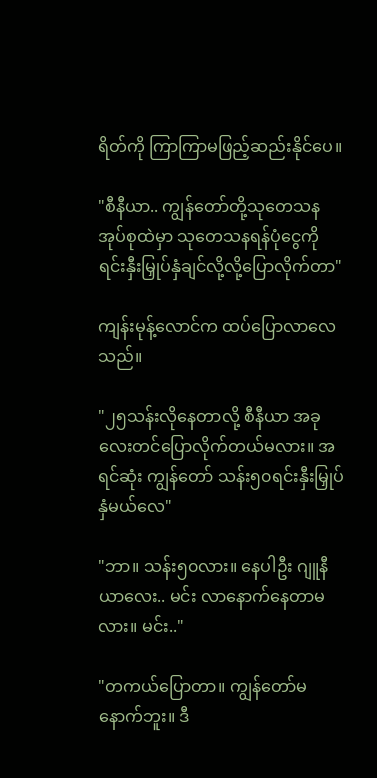ရိတ်ကို ကြာကြာမဖြည့်ဆည်းနိုင်ပေ။

"စီနီယာ.. ကျွန်တော်တို့သုတေသနအုပ်စုထဲမှာ သုတေသနရန်ပုံငွေကို ရင်းနှီးမြှုပ်နှံချင်လို့လို့ပြောလိုက်တာ"

ကျန်းမုန့်လောင်က ထပ်ပြောလာလေသည်။

"၂၅သန်းလိုနေတာလို့ စီနီယာ အခုလေးတင်ပြောလိုက်တယ်မလား။ အရင်ဆုံး ကျွန်တော် သန်း၅၀ရင်းနှီးမြှုပ်နှံမယ်လေ"

"ဘာ။ သန်း၅၀လား။ နေပါဦး ဂျူနီယာလေး.. မင်း လာနောက်နေတာမလား။ မင်း.."

"တကယ်ပြောတာ။ ကျွန်တော်မနောက်ဘူး။ ဒီ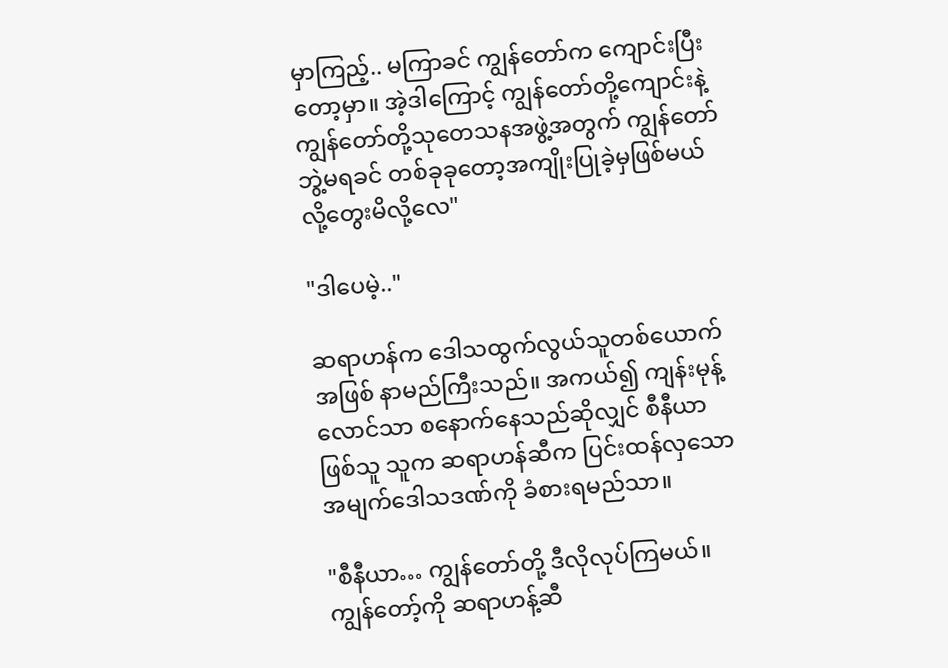မှာကြည့်.. မကြာခင် ကျွန်တော်က ကျောင်းပြီးတော့မှာ။ အဲ့ဒါကြောင့် ကျွန်တော်တို့ကျောင်းနဲ့ ကျွန်တော်တို့သုတေသနအဖွဲ့အတွက် ကျွန်တော် ဘွဲ့မရခင် တစ်ခုခုတော့အကျိုးပြုခဲ့မှဖြစ်မယ်လို့တွေးမိလို့လေ"

"ဒါပေမဲ့.."

ဆရာဟန်က ဒေါသထွက်လွယ်သူတစ်ယောက်အဖြစ် နာမည်ကြီးသည်။ အကယ်၍ ကျန်းမုန့်လောင်သာ စနောက်နေသည်ဆိုလျှင် စီနီယာဖြစ်သူ သူက ဆရာဟန်ဆီက ပြင်းထန်လှသောအမျက်ဒေါသဒဏ်ကို ခံစားရမည်သာ။

"စီနီယာ… ကျွန်တော်တို့ ဒီလိုလုပ်ကြမယ်။ ကျွန်တော့်ကို ဆရာဟန့်ဆီ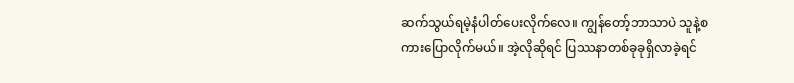ဆက်သွယ်ရမဲ့နံပါတ်ပေးလိုက်လေ။ ကျွန်တော့်ဘာသာပဲ သူနဲ့စကားပြောလိုက်မယ်။ အဲ့လိုဆိုရင် ပြဿနာတစ်ခုခုရှိလာခဲ့ရင်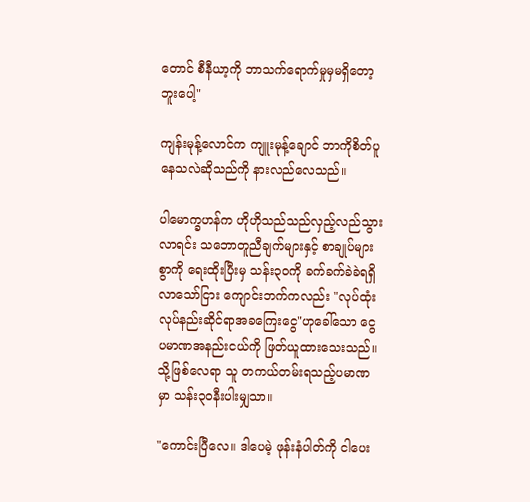တောင် စီနီယာ့ကို ဘာသက်ရောက်မှုမှမရှိတော့ဘူးပေါ့"

ကျန်းမုန့်လောင်က ကျူးမုန့်ချောင် ဘာကိုစိတ်ပူနေသလဲဆိုသည်ကို နားလည်လေသည်။

ပါမောက္ခဟန်က ဟိုဟိုသည်သည်လှည့်လည်သွားလာရင်း သဘောတူညီချက်များနှင့် စာချုပ်များစွာကို ရေးထိုးပြီးမှ သန်း၃၀ကို ခက်ခက်ခဲခဲရရှိလာသော်ငြား ကျောင်းဘက်ကလည်း "လုပ်ထုံးလုပ်နည်းဆိုင်ရာအခကြေးငွေ"ဟုခေါ်သော ငွေပမာဏအနည်းငယ်ကို ဖြတ်ယူထားသေးသည်။ သို့ဖြစ်လေရာ သူ တကယ်တမ်းရသည့်ပမာဏမှာ သန်း၃၀နီးပါးမျှသာ။

"ကောင်းပြီလေ။ ဒါပေမဲ့ ဖုန်းနံပါတ်ကို ငါပေး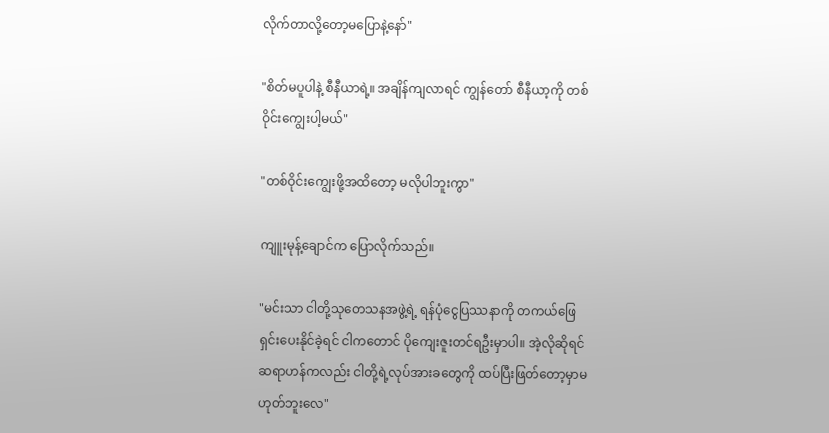လိုက်တာလို့တော့မပြောနဲ့နော်"

"စိတ်မပူပါနဲ့ စီနီယာရဲ့။ အချိန်ကျလာရင် ကျွန်တော် စီနီယာ့ကို တစ်ဝိုင်းကျွေးပါ့မယ်"

"တစ်ဝိုင်းကျွေးဖို့အထိတော့ မလိုပါဘူးကွာ"

ကျူးမုန့်ချောင်က ပြောလိုက်သည်။

"မင်းသာ ငါတို့သုတေသနအဖွဲ့ရဲ့ ရန်ပုံငွေပြဿနာကို တကယ်ဖြေရှင်းပေးနိုင်ခဲ့ရင် ငါကတောင် ပိုကျေးဇူးတင်ရဦးမှာပါ။ အဲ့လိုဆိုရင် ဆရာဟန်ကလည်း ငါတို့ရဲ့လုပ်အားခတွေကို ထပ်ပြီးဖြတ်တော့မှာမဟုတ်ဘူးလေ"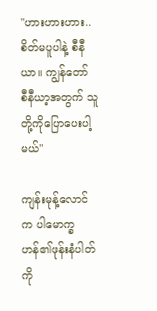"ဟားဟားဟား.. စိတ်မပူပါနဲ့ စီနီယာ။ ကျွန်တော် စီနီယာ့အတွက် သူတို့ကိုပြောပေးပါ့မယ်"

ကျန်းမုန့်လောင်က ပါမောက္ခဟန်၏ဖုန်းနံပါတ်ကို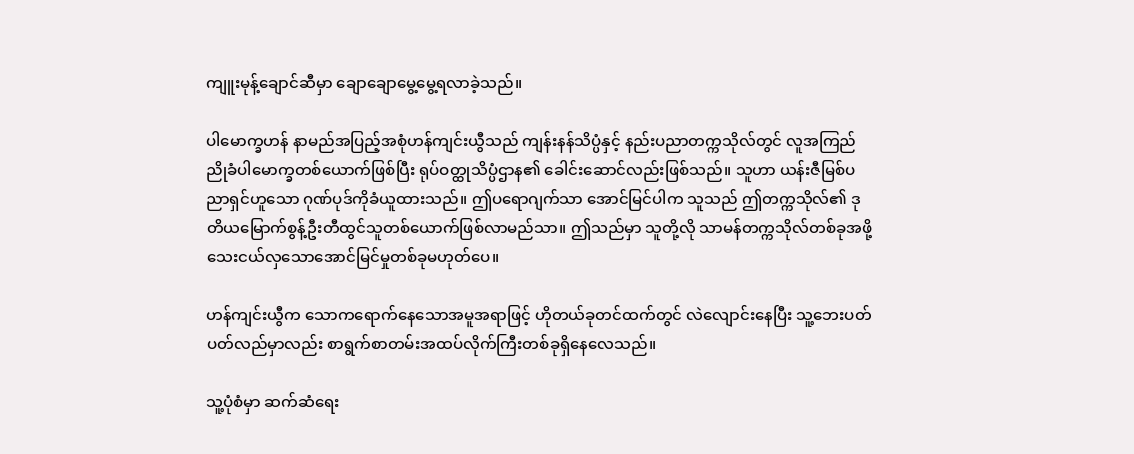ကျူးမုန့်ချောင်ဆီမှာ ချောချောမွေ့မွေ့ရလာခဲ့သည်။

ပါမောက္ခဟန် နာမည်အပြည့်အစုံဟန်ကျင်းယွီသည် ကျန်းနန်သိပ္ပံနှင့် နည်းပညာတက္ကသိုလ်တွင် လူအကြည်ညိုခံပါမောက္ခတစ်ယောက်ဖြစ်ပြီး ရုပ်ဝတ္ထုသိပ္ပံဌာန၏ ခေါင်းဆောင်လည်းဖြစ်သည်။ သူဟာ ယန်းဇီမြစ်ပညာရှင်ဟူသော ဂုဏ်ပုဒ်ကိုခံယူထားသည်။ ဤပရောဂျက်သာ အောင်မြင်ပါက သူသည် ဤတက္ကသိုလ်၏ ဒုတိယမြောက်စွန့်ဦးတီထွင်သူတစ်ယောက်ဖြစ်လာမည်သာ။ ဤသည်မှာ သူတို့လို သာမန်တက္ကသိုလ်တစ်ခုအဖို့ သေးငယ်လှသောအောင်မြင်မှုတစ်ခုမဟုတ်ပေ။

ဟန်ကျင်းယွီက သောကရောက်နေသောအမူအရာဖြင့် ဟိုတယ်ခုတင်ထက်တွင် လဲလျောင်းနေပြီး သူ့ဘေးပတ်ပတ်လည်မှာလည်း စာရွက်စာတမ်းအထပ်လိုက်ကြီးတစ်ခုရှိနေလေသည်။

သူ့ပုံစံမှာ ဆက်ဆံရေး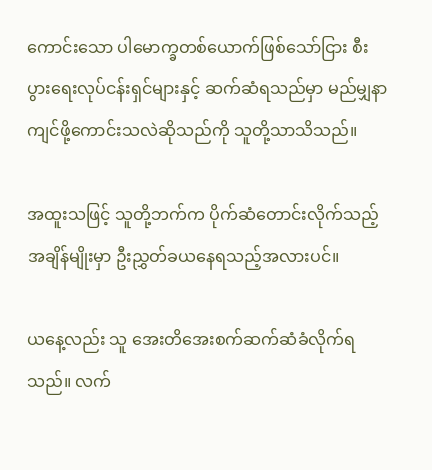ကောင်းသော ပါမောက္ခတစ်ယောက်ဖြစ်သော်ငြား စီးပွားရေးလုပ်ငန်းရှင်များနှင့် ဆက်ဆံရသည်မှာ မည်မျှနာကျင်ဖို့ကောင်းသလဲဆိုသည်ကို သူတို့သာသိသည်။

အထူးသဖြင့် သူတို့ဘက်က ပိုက်ဆံတောင်းလိုက်သည့်အချိန်မျိုးမှာ ဦးညွှတ်ခယနေရသည့်အလားပင်။

ယနေ့လည်း သူ အေးတိအေးစက်ဆက်ဆံခံလိုက်ရသည်။ လက်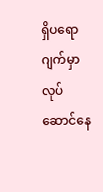ရှိပရောဂျက်မှာ လုပ်ဆောင်နေ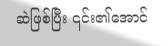ဆဲဖြစ်ပြီး ၎င်း၏အောင်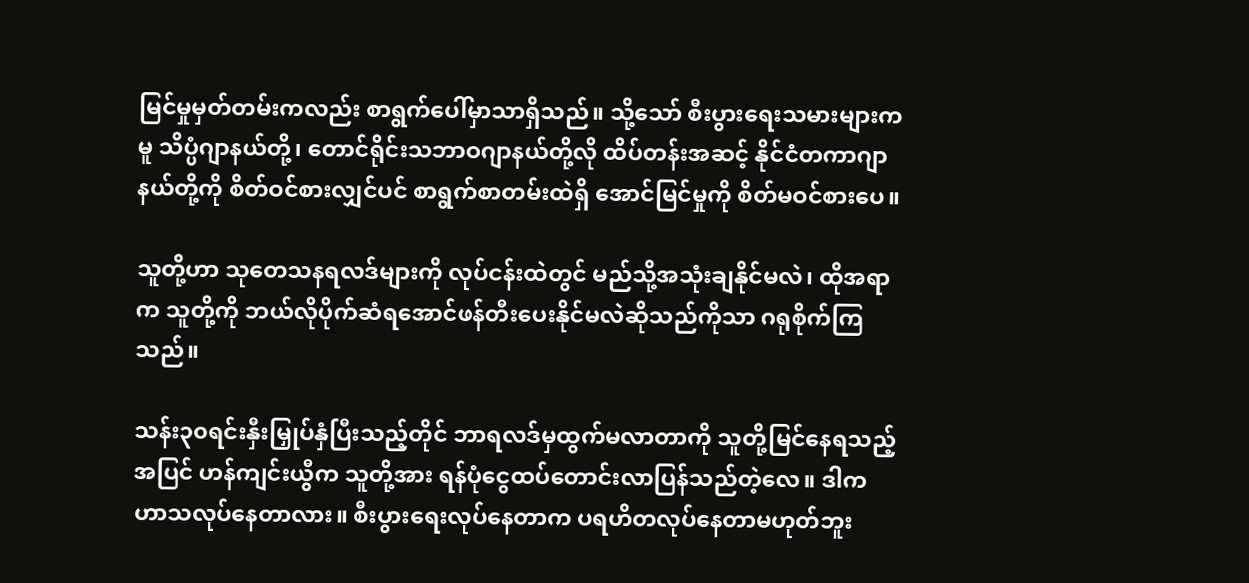မြင်မှုမှတ်တမ်းကလည်း စာရွက်ပေါ်မှာသာရှိသည်။ သို့သော် စီးပွားရေးသမားများကမူ သိပ္ပံဂျာနယ်တို့၊ တောင်ရိုင်းသဘာဝဂျာနယ်တို့လို ထိပ်တန်းအဆင့် နိုင်ငံတကာဂျာနယ်တို့ကို စိတ်ဝင်စားလျှင်ပင် စာရွက်စာတမ်းထဲရှိ အောင်မြင်မှုကို စိတ်မဝင်စားပေ။

သူတို့ဟာ သုတေသနရလဒ်များကို လုပ်ငန်းထဲတွင် မည်သို့အသုံးချနိုင်မလဲ၊ ထိုအရာက သူတို့ကို ဘယ်လိုပိုက်ဆံရအောင်ဖန်တီးပေးနိုင်မလဲဆိုသည်ကိုသာ ဂရုစိုက်ကြသည်။

သန်း၃၀ရင်းနှီးမြှုပ်နှံပြီးသည့်တိုင် ဘာရလဒ်မှထွက်မလာတာကို သူတို့မြင်နေရသည့်အပြင် ဟန်ကျင်းယွီက သူတို့အား ရန်ပုံငွေထပ်တောင်းလာပြန်သည်တဲ့လေ။ ဒါက ဟာသလုပ်နေတာလား။ စီးပွားရေးလုပ်နေတာက ပရဟိတလုပ်နေတာမဟုတ်ဘူး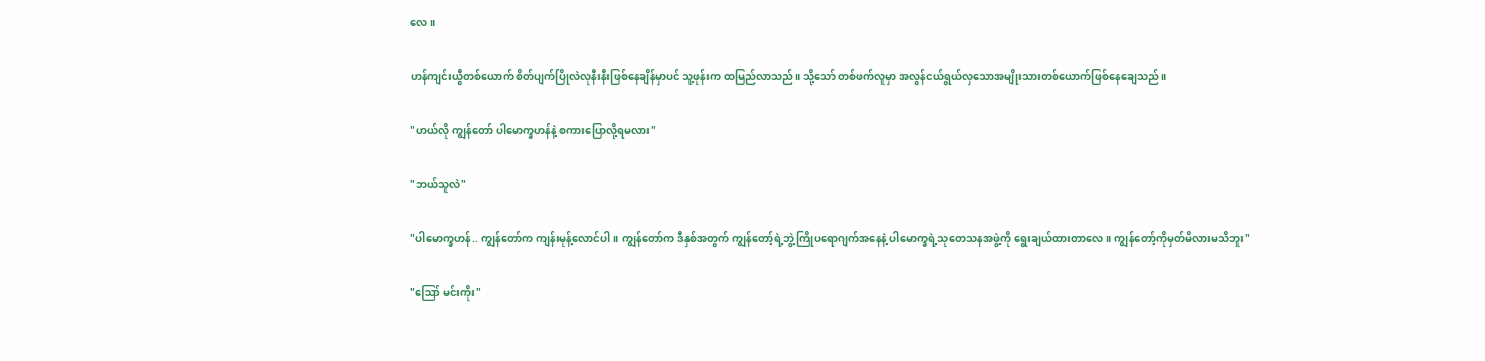လေ။

ဟန်ကျင်းယွီတစ်ယောက် စိတ်ပျက်ပြိုလဲလုနီးနီးဖြစ်နေချိန်မှာပင် သူ့ဖုန်းက ထမြည်လာသည်။ သို့သော် တစ်ဖက်လူမှာ အလွန်ငယ်ရွယ်လှသောအမျိုးသားတစ်ယောက်ဖြစ်နေချေသည်။

"ဟယ်လို ကျွန်တော် ပါမောက္ခဟန်နဲ့ စကားပြောလို့ရမလား"

"ဘယ်သူလဲ"

"ပါမောက္ခဟန်.. ကျွန်တော်က ကျန်းမုန့်လောင်ပါ။ ကျွန်တော်က ဒီနှစ်အတွက် ကျွန်တော့်ရဲ့ဘွဲ့ကြိုပရောဂျက်အနေနဲ့ ပါမောက္ခရဲ့သုတေသနအဖွဲ့ကို ရွေးချယ်ထားတာလေ။ ကျွန်တော့်ကိုမှတ်မိလားမသိဘူး"

"ဪ မင်းကိုး"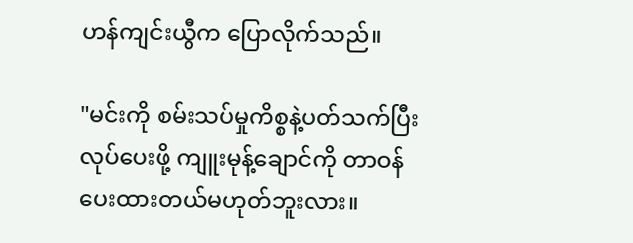ဟန်ကျင်းယွီက ပြောလိုက်သည်။

"မင်းကို စမ်းသပ်မှုကိစ္စနဲ့ပတ်သက်ပြီး လုပ်ပေးဖို့ ကျူးမုန့်ချောင်ကို တာဝန်ပေးထားတယ်မဟုတ်ဘူးလား။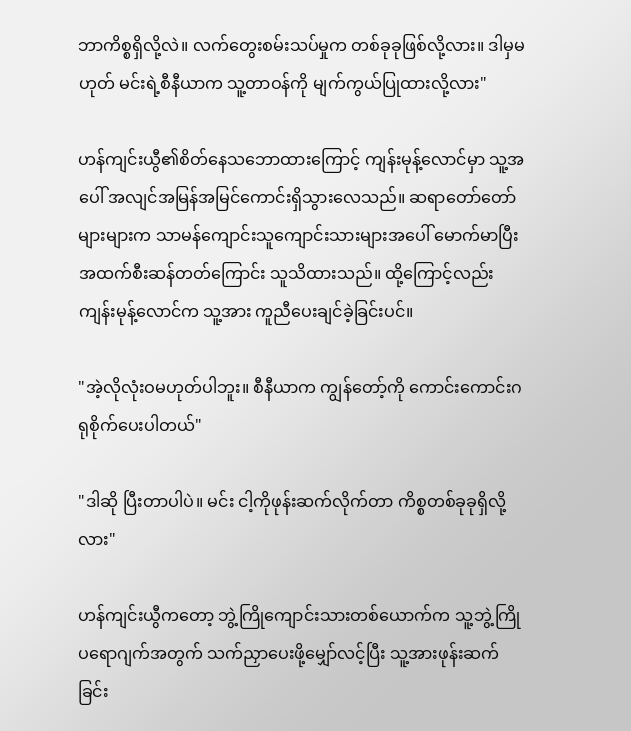ဘာကိစ္စရှိလို့လဲ။ လက်တွေးစမ်းသပ်မှုက တစ်ခုခုဖြစ်လို့လား။ ဒါမှမဟုတ် မင်းရဲ့စီနီယာက သူ့တာဝန်ကို မျက်ကွယ်ပြုထားလို့လား"

ဟန်ကျင်းယွီ၏စိတ်နေသဘောထားကြောင့် ကျန်းမုန့်လောင်မှာ သူ့အပေါ် အလျင်အမြန်အမြင်ကောင်းရှိသွားလေသည်။ ဆရာတော်တော်များများက သာမန်ကျောင်းသူကျောင်းသားများအပေါ် မောက်မာပြီးအထက်စီးဆန်တတ်ကြောင်း သူသိထားသည်။ ထို့ကြောင့်လည်း ကျန်းမုန့်လောင်က သူ့အား ကူညီပေးချင်ခဲ့ခြင်းပင်။

"အဲ့လိုလုံးဝမဟုတ်ပါဘူး။ စီနီယာက ကျွန်တော့်ကို ကောင်းကောင်းဂရုစိုက်ပေးပါတယ်"

"ဒါဆို ပြီးတာပါပဲ။ မင်း ငါ့ကိုဖုန်းဆက်လိုက်တာ ကိစ္စတစ်ခုခုရှိလို့လား"

ဟန်ကျင်းယွီကတော့ ဘွဲ့ကြိုကျောင်းသားတစ်ယောက်က သူ့ဘွဲ့ကြိုပရောဂျက်အတွက် သက်ညှာပေးဖို့မျှော်လင့်ပြီး သူ့အားဖုန်းဆက်ခြင်း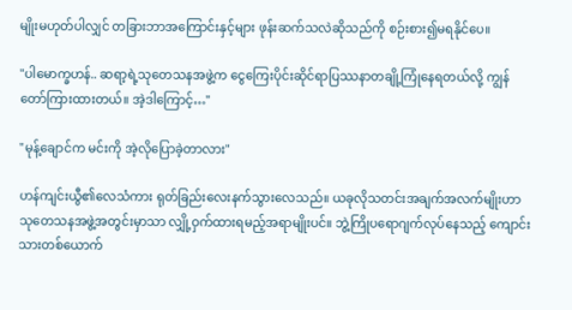မျိုးမဟုတ်ပါလျှင် တခြားဘာအကြောင်းနှင့်များ ဖုန်းဆက်သလဲဆိုသည်ကို စဉ်းစား၍မရနိုင်ပေ။

"ပါမောက္ခဟန်.. ဆရာ့ရဲ့သုတေသနအဖွဲ့က ငွေကြေးပိုင်းဆိုင်ရာပြဿနာတချို့ကြုံနေရတယ်လို့ ကျွန်တော်ကြားထားတယ်။ အဲ့ဒါကြောင့်…"

"မုန့်ချောင်က မင်းကို အဲ့လိုပြောခဲ့တာလား"

ဟန်ကျင်းယွီ၏လေသံကား ရုတ်ခြည်းလေးနက်သွားလေသည်။ ယခုလိုသတင်းအချက်အလက်မျိုးဟာ သုတေသနအဖွဲ့အတွင်းမှာသာ လျှို့ဝှက်ထားရမည့်အရာမျိုးပင်။ ဘွဲ့ကြိုပရောဂျက်လုပ်နေသည့် ကျောင်းသားတစ်ယောက်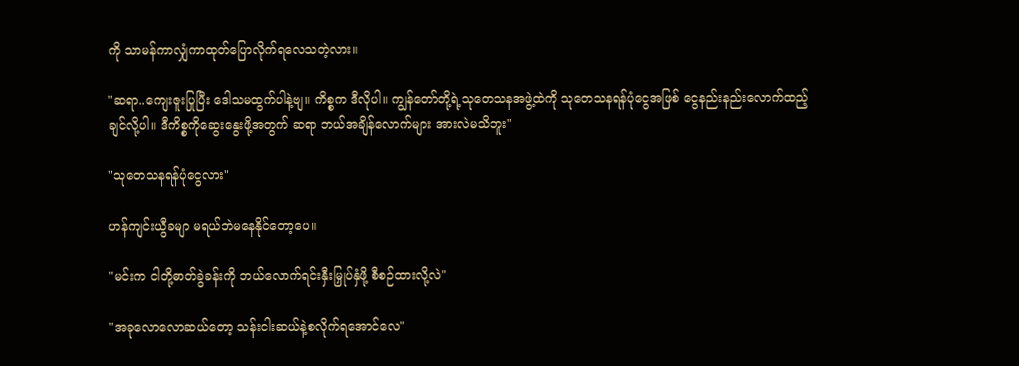ကို သာမန်ကာလျှံကာထုတ်ပြောလိုက်ရလေသတဲ့လား။

"ဆရာ..ကျေးဇူးပြုပြီး ဒေါသမထွက်ပါနဲ့ဗျ။ ကိစ္စက ဒီလိုပါ။ ကျွန်တော်တို့ရဲ့သုတေသနအဖွဲ့ထဲကို သုတေသနရန်ပုံငွေအဖြစ် ငွေနည်းနည်းလောက်ထည့်ချင်လို့ပါ။ ဒီကိစ္စကိုဆွေးနွေးဖို့အတွက် ဆရာ ဘယ်အချိန်လောက်များ အားလဲမသိဘူး"

"သုတေသနရန်ပုံငွေလား"

ဟန်ကျင်းယွီခမျာ မရယ်ဘဲမနေနိုင်တော့ပေ။

"မင်းက ငါတို့ဓာတ်ခွဲခန်းကို ဘယ်လောက်ရင်းနှီးမြှုပ်နှံဖို့ စီစဉ်ထားလို့လဲ"

"အခုလောလောဆယ်တော့ သန်းငါးဆယ်နဲ့စလိုက်ရအောင်လေ"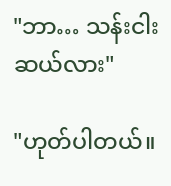"ဘာ… သန်းငါးဆယ်လား"

"ဟုတ်ပါတယ်။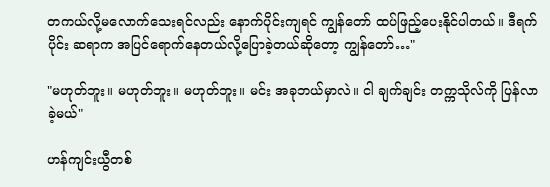တကယ်လို့မလောက်သေးရင်လည်း နောက်ပိုင်းကျရင် ကျွန်တော် ထပ်ဖြည့်ပေးနိုင်ပါတယ်။ ဒီရက်ပိုင်း ဆရာက အပြင်ရောက်နေတယ်လို့ပြောခဲ့တယ်ဆိုတော့ ကျွန်တော်…"

"မဟုတ်ဘူး။ မဟုတ်ဘူး။ မဟုတ်ဘူး။ မင်း အခုဘယ်မှာလဲ။ ငါ ချက်ချင်း တက္ကသိုလ်ကို ပြန်လာခဲ့မယ်"

ဟန်ကျင်းယွီတစ်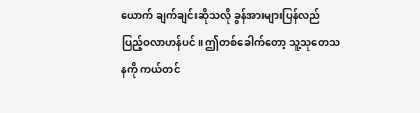ယောက် ချက်ချင်းဆိုသလို ခွန်အားများပြန်လည်ပြည့်ဝလာဟန်ပင်။ ဤတစ်ခေါက်တော့ သူ့သုတေသနကို ကယ်တင်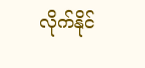လိုက်နိုင်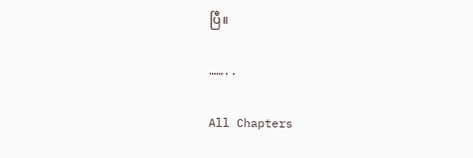ပြီ။

……..

All Chapters